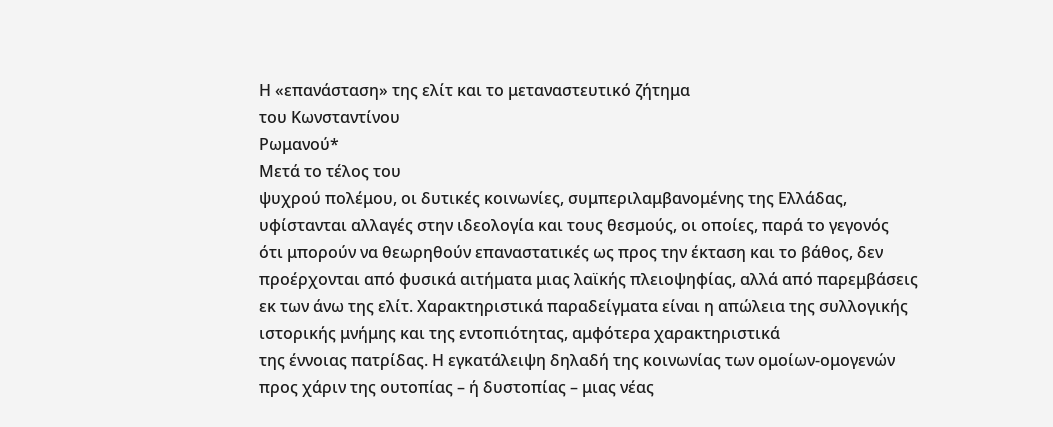Η «επανάσταση» της ελίτ και το μεταναστευτικό ζήτημα
του Κωνσταντίνου
Ρωμανού*
Μετά το τέλος του
ψυχρού πολέμου, οι δυτικές κοινωνίες, συμπεριλαμβανομένης της Ελλάδας,
υφίστανται αλλαγές στην ιδεολογία και τους θεσμούς, οι οποίες, παρά το γεγονός
ότι μπορούν να θεωρηθούν επαναστατικές ως προς την έκταση και το βάθος, δεν
προέρχονται από φυσικά αιτήματα μιας λαϊκής πλειοψηφίας, αλλά από παρεμβάσεις
εκ των άνω της ελίτ. Χαρακτηριστικά παραδείγματα είναι η απώλεια της συλλογικής
ιστορικής μνήμης και της εντοπιότητας, αμφότερα χαρακτηριστικά
της έννοιας πατρίδας. Η εγκατάλειψη δηλαδή της κοινωνίας των ομοίων-ομογενών
προς χάριν της ουτοπίας – ή δυστοπίας – μιας νέας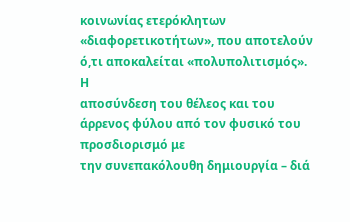κοινωνίας ετερόκλητων
«διαφορετικοτήτων», που αποτελούν ό,τι αποκαλείται «πολυπολιτισμός». Η
αποσύνδεση του θέλεος και του άρρενος φύλου από τον φυσικό του προσδιορισμό με
την συνεπακόλουθη δημιουργία – διά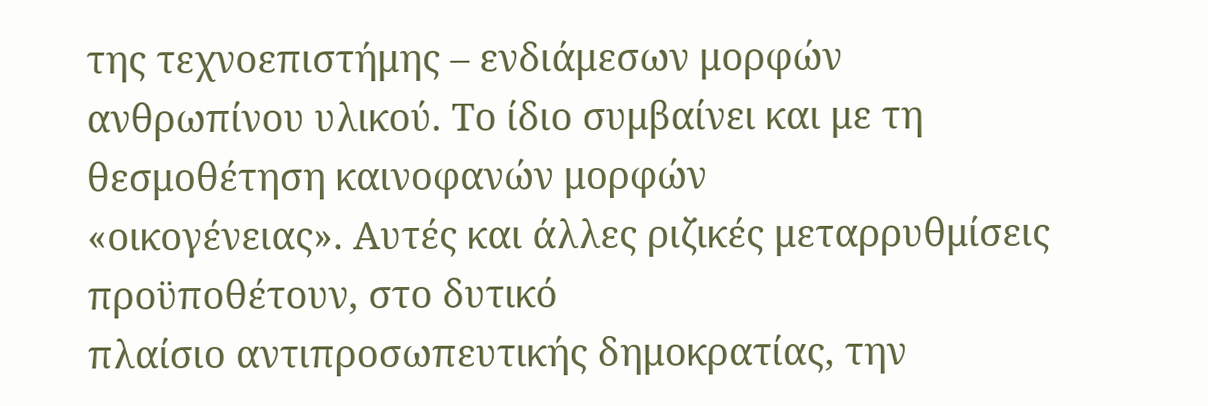της τεχνοεπιστήμης – ενδιάμεσων μορφών
ανθρωπίνου υλικού. Το ίδιο συμβαίνει και με τη θεσμοθέτηση καινοφανών μορφών
«οικογένειας». Αυτές και άλλες ριζικές μεταρρυθμίσεις προϋποθέτουν, στο δυτικό
πλαίσιο αντιπροσωπευτικής δημοκρατίας, την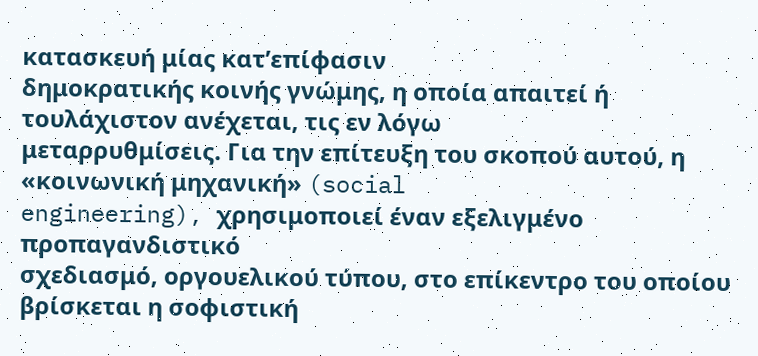κατασκευή μίας κατ’επίφασιν
δημοκρατικής κοινής γνώμης, η οποία απαιτεί ή τουλάχιστον ανέχεται, τις εν λόγω
μεταρρυθμίσεις. Για την επίτευξη του σκοπού αυτού, η «κοινωνική μηχανική» (social
engineering), χρησιμοποιεί έναν εξελιγμένο προπαγανδιστικό
σχεδιασμό, οργουελικού τύπου, στο επίκεντρο του οποίου βρίσκεται η σοφιστική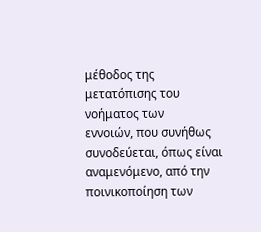μέθοδος της μετατόπισης του νοήματος των
εννοιών, που συνήθως συνοδεύεται, όπως είναι αναμενόμενο, από την
ποινικοποίηση των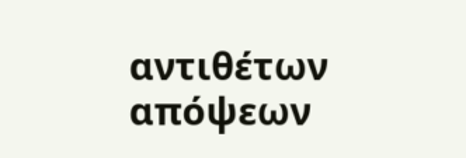αντιθέτων απόψεων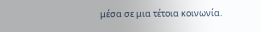μέσα σε μια τέτοια κοινωνία.